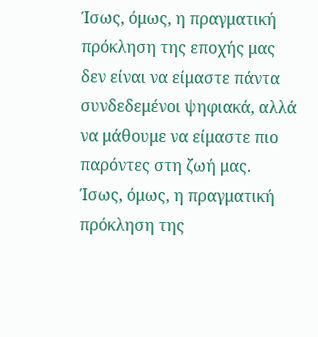Ίσως, όμως, η πραγματική πρόκληση της εποχής μας δεν είναι να είμαστε πάντα συνδεδεμένοι ψηφιακά, αλλά να μάθουμε να είμαστε πιο παρόντες στη ζωή μας.
Ίσως, όμως, η πραγματική πρόκληση της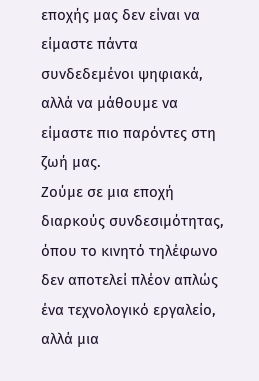εποχής μας δεν είναι να είμαστε πάντα συνδεδεμένοι ψηφιακά, αλλά να μάθουμε να είμαστε πιο παρόντες στη ζωή μας.
Ζούμε σε μια εποχή διαρκούς συνδεσιμότητας, όπου το κινητό τηλέφωνο δεν αποτελεί πλέον απλώς ένα τεχνολογικό εργαλείο, αλλά μια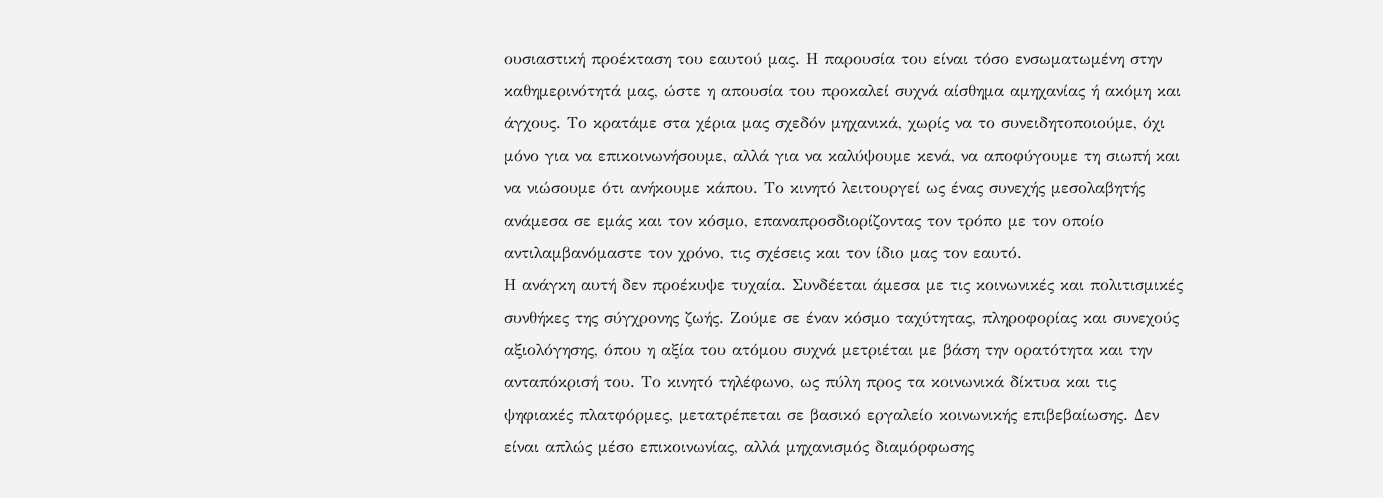ουσιαστική προέκταση του εαυτού μας. Η παρουσία του είναι τόσο ενσωματωμένη στην καθημερινότητά μας, ώστε η απουσία του προκαλεί συχνά αίσθημα αμηχανίας ή ακόμη και άγχους. Το κρατάμε στα χέρια μας σχεδόν μηχανικά, χωρίς να το συνειδητοποιούμε, όχι μόνο για να επικοινωνήσουμε, αλλά για να καλύψουμε κενά, να αποφύγουμε τη σιωπή και να νιώσουμε ότι ανήκουμε κάπου. Το κινητό λειτουργεί ως ένας συνεχής μεσολαβητής ανάμεσα σε εμάς και τον κόσμο, επαναπροσδιορίζοντας τον τρόπο με τον οποίο αντιλαμβανόμαστε τον χρόνο, τις σχέσεις και τον ίδιο μας τον εαυτό.
Η ανάγκη αυτή δεν προέκυψε τυχαία. Συνδέεται άμεσα με τις κοινωνικές και πολιτισμικές συνθήκες της σύγχρονης ζωής. Ζούμε σε έναν κόσμο ταχύτητας, πληροφορίας και συνεχούς αξιολόγησης, όπου η αξία του ατόμου συχνά μετριέται με βάση την ορατότητα και την ανταπόκρισή του. Το κινητό τηλέφωνο, ως πύλη προς τα κοινωνικά δίκτυα και τις ψηφιακές πλατφόρμες, μετατρέπεται σε βασικό εργαλείο κοινωνικής επιβεβαίωσης. Δεν είναι απλώς μέσο επικοινωνίας, αλλά μηχανισμός διαμόρφωσης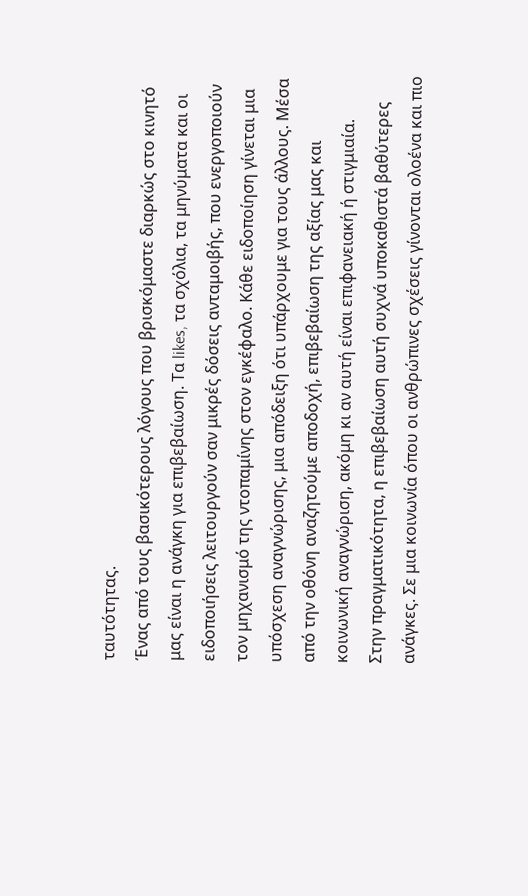ταυτότητας.
Ένας από τους βασικότερους λόγους που βρισκόμαστε διαρκώς στο κινητό μας είναι η ανάγκη για επιβεβαίωση. Τα likes, τα σχόλια, τα μηνύματα και οι ειδοποιήσεις λειτουργούν σαν μικρές δόσεις ανταμοιβής, που ενεργοποιούν τον μηχανισμό της ντοπαμίνης στον εγκέφαλο. Κάθε ειδοποίηση γίνεται μια υπόσχεση αναγνώρισης, μια απόδειξη ότι υπάρχουμε για τους άλλους. Μέσα από την οθόνη αναζητούμε αποδοχή, επιβεβαίωση της αξίας μας και κοινωνική αναγνώριση, ακόμη κι αν αυτή είναι επιφανειακή ή στιγμιαία.
Στην πραγματικότητα, η επιβεβαίωση αυτή συχνά υποκαθιστά βαθύτερες ανάγκες. Σε μια κοινωνία όπου οι ανθρώπινες σχέσεις γίνονται ολοένα και πιο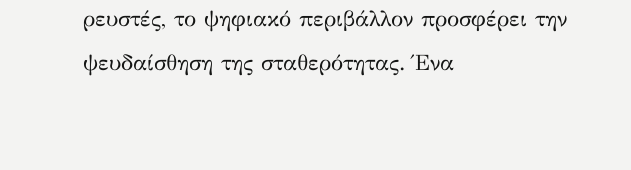ρευστές, το ψηφιακό περιβάλλον προσφέρει την ψευδαίσθηση της σταθερότητας. Ένα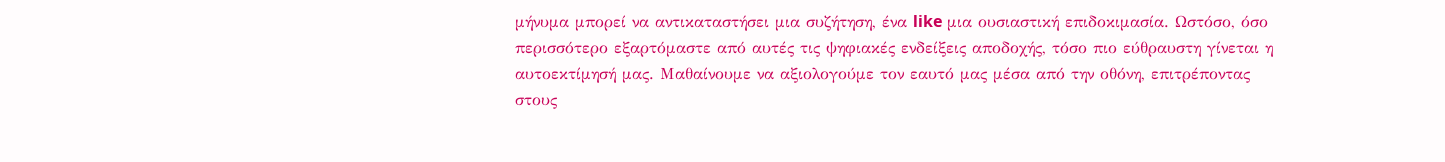μήνυμα μπορεί να αντικαταστήσει μια συζήτηση, ένα like μια ουσιαστική επιδοκιμασία. Ωστόσο, όσο περισσότερο εξαρτόμαστε από αυτές τις ψηφιακές ενδείξεις αποδοχής, τόσο πιο εύθραυστη γίνεται η αυτοεκτίμησή μας. Μαθαίνουμε να αξιολογούμε τον εαυτό μας μέσα από την οθόνη, επιτρέποντας στους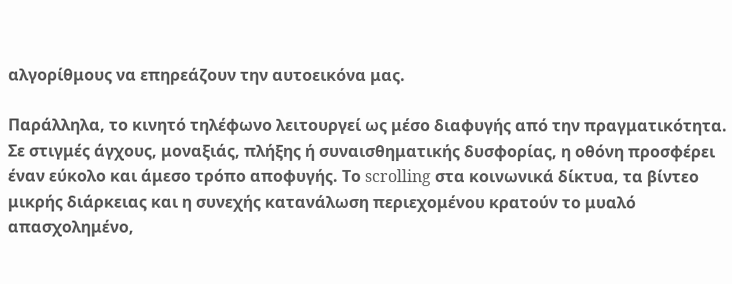αλγορίθμους να επηρεάζουν την αυτοεικόνα μας.

Παράλληλα, το κινητό τηλέφωνο λειτουργεί ως μέσο διαφυγής από την πραγματικότητα. Σε στιγμές άγχους, μοναξιάς, πλήξης ή συναισθηματικής δυσφορίας, η οθόνη προσφέρει έναν εύκολο και άμεσο τρόπο αποφυγής. Το scrolling στα κοινωνικά δίκτυα, τα βίντεο μικρής διάρκειας και η συνεχής κατανάλωση περιεχομένου κρατούν το μυαλό απασχολημένο,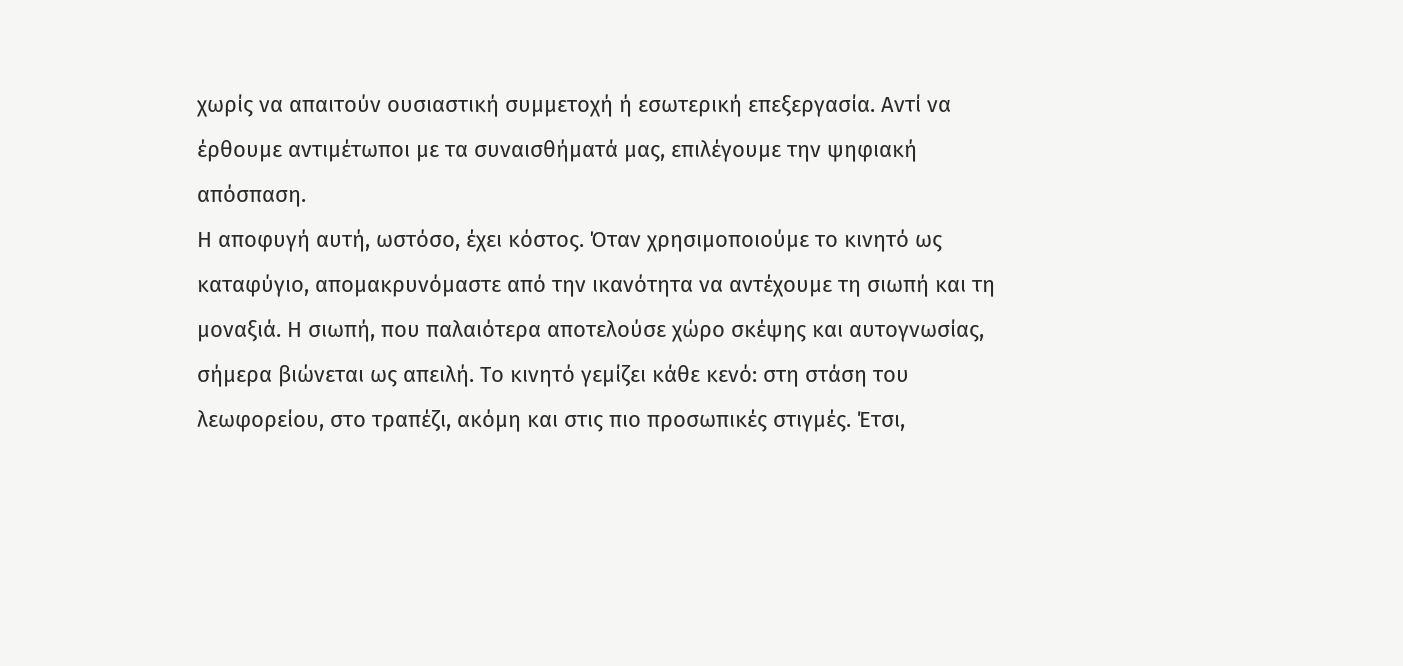χωρίς να απαιτούν ουσιαστική συμμετοχή ή εσωτερική επεξεργασία. Αντί να έρθουμε αντιμέτωποι με τα συναισθήματά μας, επιλέγουμε την ψηφιακή απόσπαση.
Η αποφυγή αυτή, ωστόσο, έχει κόστος. Όταν χρησιμοποιούμε το κινητό ως καταφύγιο, απομακρυνόμαστε από την ικανότητα να αντέχουμε τη σιωπή και τη μοναξιά. Η σιωπή, που παλαιότερα αποτελούσε χώρο σκέψης και αυτογνωσίας, σήμερα βιώνεται ως απειλή. Το κινητό γεμίζει κάθε κενό: στη στάση του λεωφορείου, στο τραπέζι, ακόμη και στις πιο προσωπικές στιγμές. Έτσι,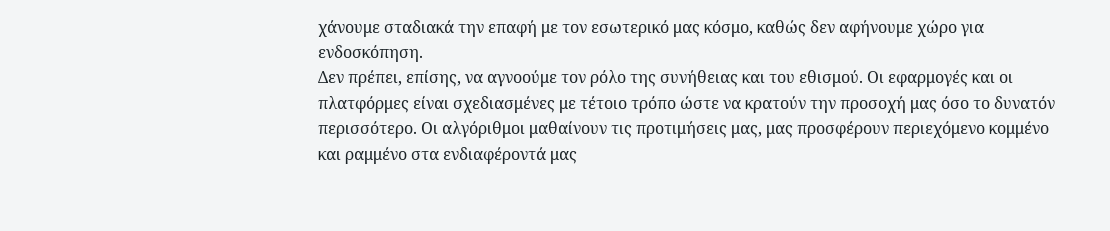χάνουμε σταδιακά την επαφή με τον εσωτερικό μας κόσμο, καθώς δεν αφήνουμε χώρο για ενδοσκόπηση.
Δεν πρέπει, επίσης, να αγνοούμε τον ρόλο της συνήθειας και του εθισμού. Οι εφαρμογές και οι πλατφόρμες είναι σχεδιασμένες με τέτοιο τρόπο ώστε να κρατούν την προσοχή μας όσο το δυνατόν περισσότερο. Οι αλγόριθμοι μαθαίνουν τις προτιμήσεις μας, μας προσφέρουν περιεχόμενο κομμένο και ραμμένο στα ενδιαφέροντά μας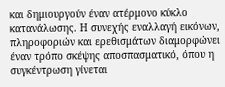και δημιουργούν έναν ατέρμονο κύκλο κατανάλωσης. Η συνεχής εναλλαγή εικόνων, πληροφοριών και ερεθισμάτων διαμορφώνει έναν τρόπο σκέψης αποσπασματικό, όπου η συγκέντρωση γίνεται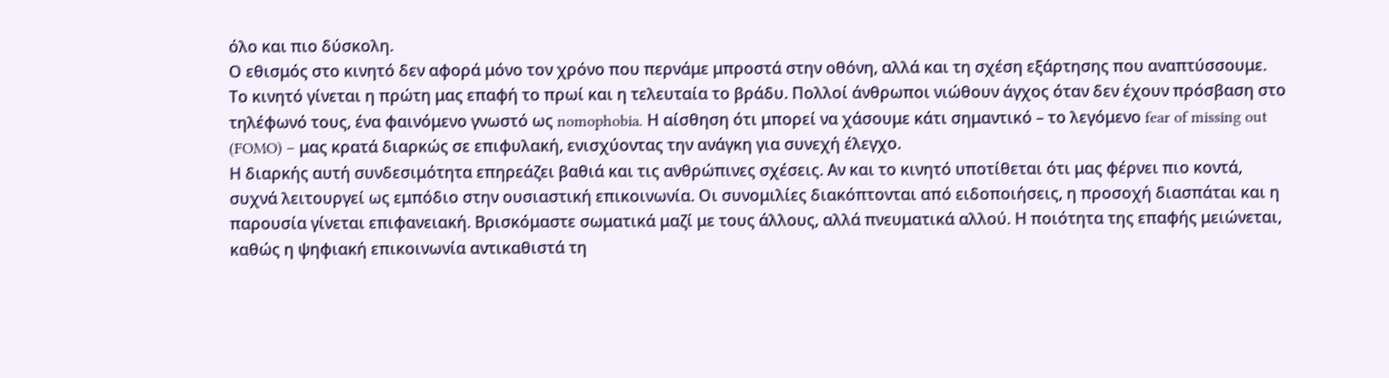όλο και πιο δύσκολη.
Ο εθισμός στο κινητό δεν αφορά μόνο τον χρόνο που περνάμε μπροστά στην οθόνη, αλλά και τη σχέση εξάρτησης που αναπτύσσουμε. Το κινητό γίνεται η πρώτη μας επαφή το πρωί και η τελευταία το βράδυ. Πολλοί άνθρωποι νιώθουν άγχος όταν δεν έχουν πρόσβαση στο τηλέφωνό τους, ένα φαινόμενο γνωστό ως nomophobia. Η αίσθηση ότι μπορεί να χάσουμε κάτι σημαντικό – το λεγόμενο fear of missing out (FOMO) – μας κρατά διαρκώς σε επιφυλακή, ενισχύοντας την ανάγκη για συνεχή έλεγχο.
Η διαρκής αυτή συνδεσιμότητα επηρεάζει βαθιά και τις ανθρώπινες σχέσεις. Αν και το κινητό υποτίθεται ότι μας φέρνει πιο κοντά, συχνά λειτουργεί ως εμπόδιο στην ουσιαστική επικοινωνία. Οι συνομιλίες διακόπτονται από ειδοποιήσεις, η προσοχή διασπάται και η παρουσία γίνεται επιφανειακή. Βρισκόμαστε σωματικά μαζί με τους άλλους, αλλά πνευματικά αλλού. Η ποιότητα της επαφής μειώνεται, καθώς η ψηφιακή επικοινωνία αντικαθιστά τη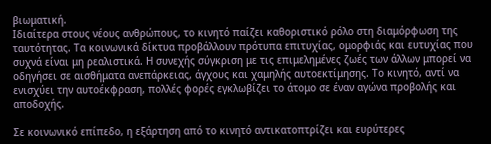βιωματική.
Ιδιαίτερα στους νέους ανθρώπους, το κινητό παίζει καθοριστικό ρόλο στη διαμόρφωση της ταυτότητας. Τα κοινωνικά δίκτυα προβάλλουν πρότυπα επιτυχίας, ομορφιάς και ευτυχίας που συχνά είναι μη ρεαλιστικά. Η συνεχής σύγκριση με τις επιμελημένες ζωές των άλλων μπορεί να οδηγήσει σε αισθήματα ανεπάρκειας, άγχους και χαμηλής αυτοεκτίμησης. Το κινητό, αντί να ενισχύει την αυτοέκφραση, πολλές φορές εγκλωβίζει το άτομο σε έναν αγώνα προβολής και αποδοχής.

Σε κοινωνικό επίπεδο, η εξάρτηση από το κινητό αντικατοπτρίζει και ευρύτερες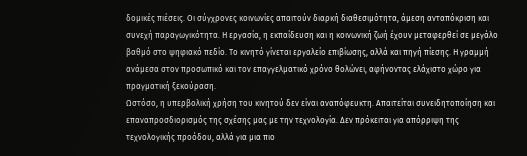δομικές πιέσεις. Οι σύγχρονες κοινωνίες απαιτούν διαρκή διαθεσιμότητα, άμεση ανταπόκριση και συνεχή παραγωγικότητα. Η εργασία, η εκπαίδευση και η κοινωνική ζωή έχουν μεταφερθεί σε μεγάλο βαθμό στο ψηφιακό πεδίο. Το κινητό γίνεται εργαλείο επιβίωσης, αλλά και πηγή πίεσης. Η γραμμή ανάμεσα στον προσωπικό και τον επαγγελματικό χρόνο θολώνει, αφήνοντας ελάχιστο χώρο για πραγματική ξεκούραση.
Ωστόσο, η υπερβολική χρήση του κινητού δεν είναι αναπόφευκτη. Απαιτείται συνειδητοποίηση και επαναπροσδιορισμός της σχέσης μας με την τεχνολογία. Δεν πρόκειται για απόρριψη της τεχνολογικής προόδου, αλλά για μια πιο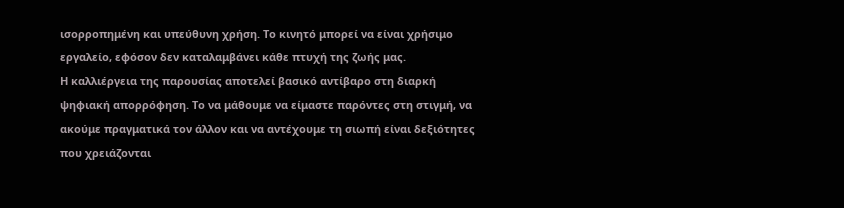ισορροπημένη και υπεύθυνη χρήση. Το κινητό μπορεί να είναι χρήσιμο εργαλείο, εφόσον δεν καταλαμβάνει κάθε πτυχή της ζωής μας.
Η καλλιέργεια της παρουσίας αποτελεί βασικό αντίβαρο στη διαρκή ψηφιακή απορρόφηση. Το να μάθουμε να είμαστε παρόντες στη στιγμή, να ακούμε πραγματικά τον άλλον και να αντέχουμε τη σιωπή είναι δεξιότητες που χρειάζονται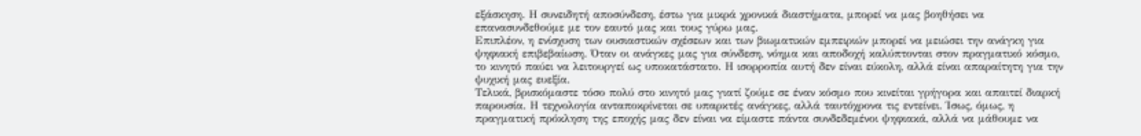εξάσκηση. Η συνειδητή αποσύνδεση, έστω για μικρά χρονικά διαστήματα, μπορεί να μας βοηθήσει να επανασυνδεθούμε με τον εαυτό μας και τους γύρω μας.
Επιπλέον, η ενίσχυση των ουσιαστικών σχέσεων και των βιωματικών εμπειριών μπορεί να μειώσει την ανάγκη για ψηφιακή επιβεβαίωση. Όταν οι ανάγκες μας για σύνδεση, νόημα και αποδοχή καλύπτονται στον πραγματικό κόσμο, το κινητό παύει να λειτουργεί ως υποκατάστατο. Η ισορροπία αυτή δεν είναι εύκολη, αλλά είναι απαραίτητη για την ψυχική μας ευεξία.
Τελικά, βρισκόμαστε τόσο πολύ στο κινητό μας γιατί ζούμε σε έναν κόσμο που κινείται γρήγορα και απαιτεί διαρκή παρουσία. Η τεχνολογία ανταποκρίνεται σε υπαρκτές ανάγκες, αλλά ταυτόχρονα τις εντείνει. Ίσως, όμως, η πραγματική πρόκληση της εποχής μας δεν είναι να είμαστε πάντα συνδεδεμένοι ψηφιακά, αλλά να μάθουμε να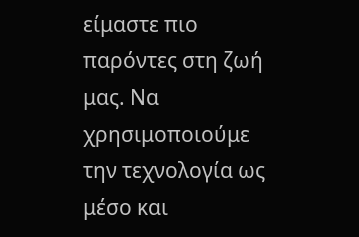είμαστε πιο παρόντες στη ζωή μας. Να χρησιμοποιούμε την τεχνολογία ως μέσο και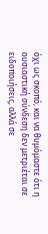όχι ως σκοπό, και να θυμόμαστε ότι η ουσιαστική σύνδεση δεν μετριέται σε ειδοποιήσεις, αλλά σε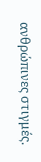ανθρώπινες στιγμές.